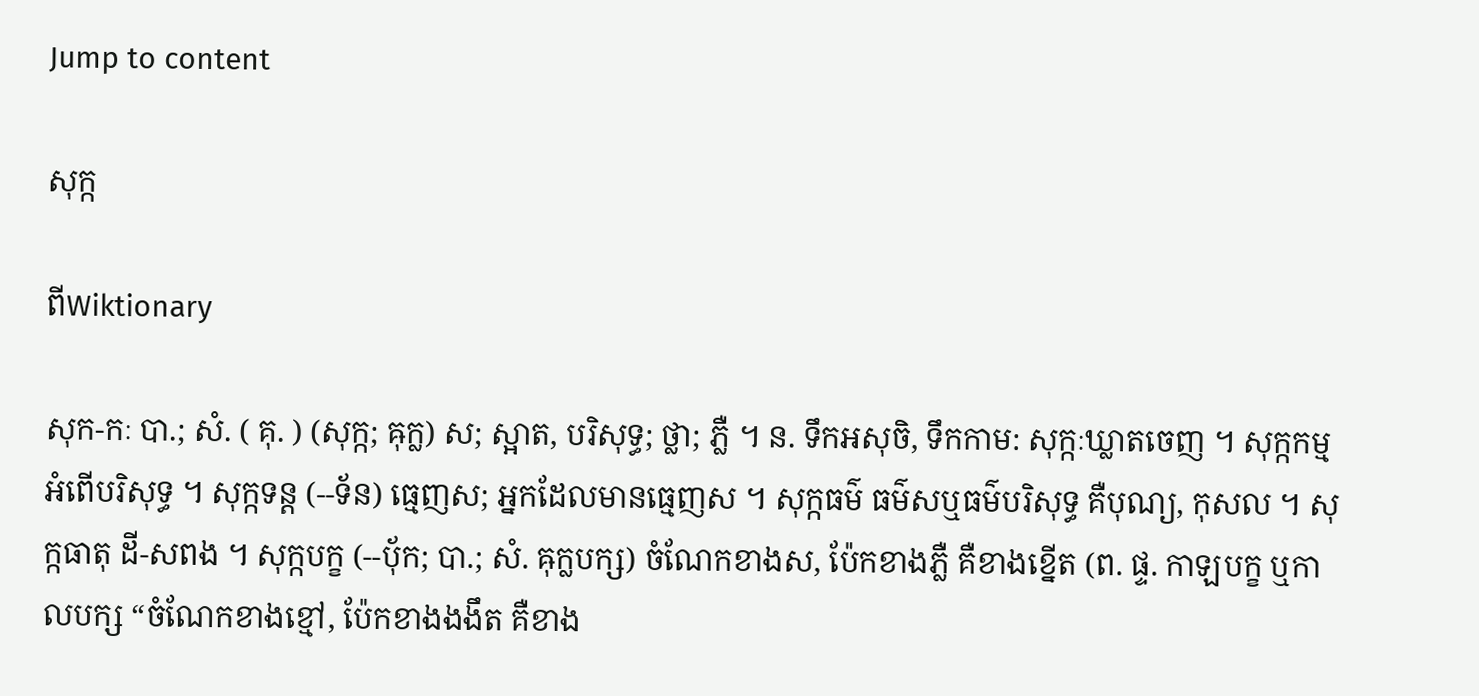Jump to content

សុក្ក

ពីWiktionary

សុក-កៈ បា.; សំ. ( គុ. ) (សុក្ក; ឝុក្ល) ស; ស្អាត, បរិសុទ្ធ; ថ្លា; ភ្លឺ ។ ន. ទឹកអសុចិ, ទឹកកាម: សុក្កៈឃ្លាតចេញ ។ សុក្កកម្ម អំពើបរិសុទ្ធ ។ សុក្កទន្ត (--ទ័ន) ធ្មេញស; អ្នកដែលមានធ្មេញស ។ សុក្កធម៌ ធម៌សឬធម៌បរិសុទ្ធ គឺបុណ្យ, កុសល ។ សុក្កធាតុ ដី-សពង ។ សុក្កបក្ខ (--បុ័ក; បា.; សំ. ឝុក្លបក្ស) ចំណែកខាងស, ប៉ែកខាងភ្លឺ គឺខាងខ្នើត (ព. ផ្ទ. កាឡបក្ខ ឬកាលបក្ស “ចំណែកខាងខ្មៅ, ប៉ែកខាងងងឹត គឺខាង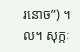រនោច”) ។ល។ សុក្កៈ